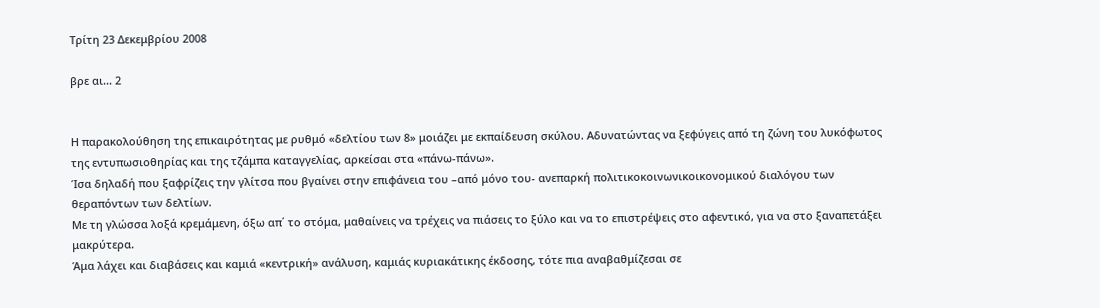Τρίτη 23 Δεκεμβρίου 2008

βρε αι... 2


Η παρακολούθηση της επικαιρότητας με ρυθμό «δελτίου των 8» μοιάζει με εκπαίδευση σκύλου. Αδυνατώντας να ξεφύγεις από τη ζώνη του λυκόφωτος της εντυπωσιοθηρίας και της τζάμπα καταγγελίας, αρκείσαι στα «πάνω-πάνω».
Ίσα δηλαδή που ξαφρίζεις την γλίτσα που βγαίνει στην επιφάνεια του –από μόνο του- ανεπαρκή πολιτικοκοινωνικοικονομικού διαλόγου των θεραπόντων των δελτίων.
Με τη γλώσσα λοξά κρεμάμενη, όξω απ΄ το στόμα, μαθαίνεις να τρέχεις να πιάσεις το ξύλο και να το επιστρέψεις στο αφεντικό, για να στο ξαναπετάξει μακρύτερα.
Άμα λάχει και διαβάσεις και καμιά «κεντρική» ανάλυση, καμιάς κυριακάτικης έκδοσης, τότε πια αναβαθμίζεσαι σε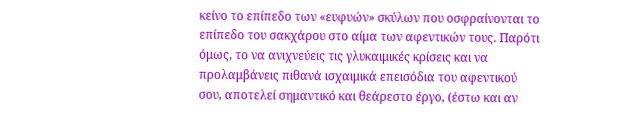κείνο το επίπεδο των «ευφυών» σκύλων που οσφραίνονται το επίπεδο του σακχάρου στο αίμα των αφεντικών τους. Παρότι όμως, το να ανιχνεύεις τις γλυκαιμικές κρίσεις και να προλαμβάνεις πιθανά ισχαιμικά επεισόδια του αφεντικού σου, αποτελεί σημαντικό και θεάρεστο έργο, (έστω και αν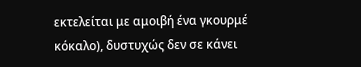εκτελείται με αμοιβή ένα γκουρμέ κόκαλο), δυστυχώς δεν σε κάνει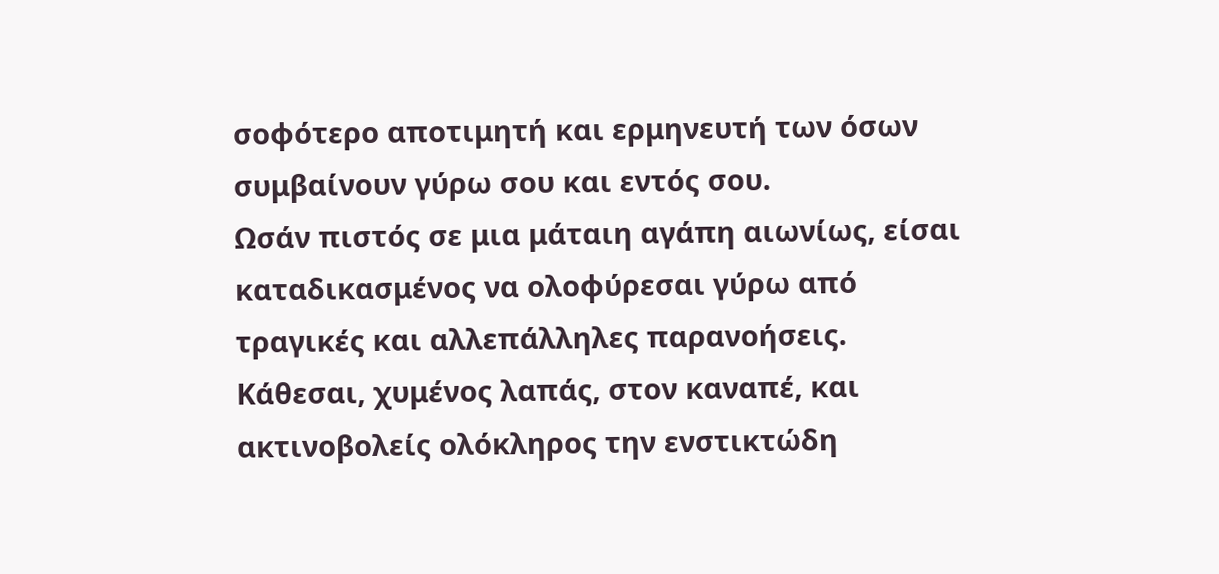σοφότερο αποτιμητή και ερμηνευτή των όσων συμβαίνουν γύρω σου και εντός σου.
Ωσάν πιστός σε μια μάταιη αγάπη αιωνίως, είσαι καταδικασμένος να ολοφύρεσαι γύρω από τραγικές και αλλεπάλληλες παρανοήσεις.
Κάθεσαι, χυμένος λαπάς, στον καναπέ, και ακτινοβολείς ολόκληρος την ενστικτώδη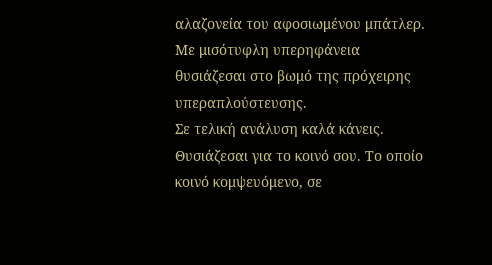αλαζονεία του αφοσιωμένου μπάτλερ. Με μισότυφλη υπερηφάνεια θυσιάζεσαι στο βωμό της πρόχειρης υπεραπλούστευσης.
Σε τελική ανάλυση καλά κάνεις. Θυσιάζεσαι για το κοινό σου. Το οποίο κοινό κομψευόμενο, σε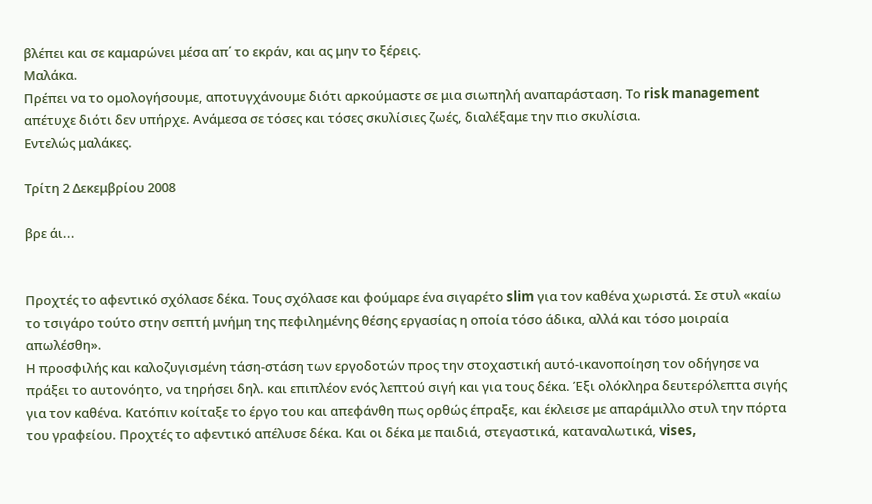βλέπει και σε καμαρώνει μέσα απ΄ το εκράν, και ας μην το ξέρεις.
Μαλάκα.
Πρέπει να το ομολογήσουμε, αποτυγχάνουμε διότι αρκούμαστε σε μια σιωπηλή αναπαράσταση. Το risk management απέτυχε διότι δεν υπήρχε. Ανάμεσα σε τόσες και τόσες σκυλίσιες ζωές, διαλέξαμε την πιο σκυλίσια.
Εντελώς μαλάκες.

Τρίτη 2 Δεκεμβρίου 2008

βρε άι...


Προχτές το αφεντικό σχόλασε δέκα. Τους σχόλασε και φούμαρε ένα σιγαρέτο slim για τον καθένα χωριστά. Σε στυλ «καίω το τσιγάρο τούτο στην σεπτή μνήμη της πεφιλημένης θέσης εργασίας η οποία τόσο άδικα, αλλά και τόσο μοιραία απωλέσθη».
Η προσφιλής και καλοζυγισμένη τάση-στάση των εργοδοτών προς την στοχαστική αυτό-ικανοποίηση τον οδήγησε να πράξει το αυτονόητο, να τηρήσει δηλ. και επιπλέον ενός λεπτού σιγή και για τους δέκα. Έξι ολόκληρα δευτερόλεπτα σιγής για τον καθένα. Κατόπιν κοίταξε το έργο του και απεφάνθη πως ορθώς έπραξε, και έκλεισε με απαράμιλλο στυλ την πόρτα του γραφείου. Προχτές το αφεντικό απέλυσε δέκα. Και οι δέκα με παιδιά, στεγαστικά, καταναλωτικά, vises,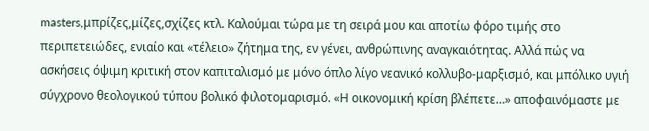masters,μπρίζες,μίζες,σχίζες κτλ. Καλούμαι τώρα με τη σειρά μου και αποτίω φόρο τιμής στο περιπετειώδες, ενιαίο και «τέλειο» ζήτημα της, εν γένει, ανθρώπινης αναγκαιότητας. Αλλά πώς να ασκήσεις όψιμη κριτική στον καπιταλισμό με μόνο όπλο λίγο νεανικό κολλυβο-μαρξισμό, και μπόλικο υγιή σύγχρονο θεολογικού τύπου βολικό φιλοτομαρισμό. «Η οικονομική κρίση βλέπετε…» αποφαινόμαστε με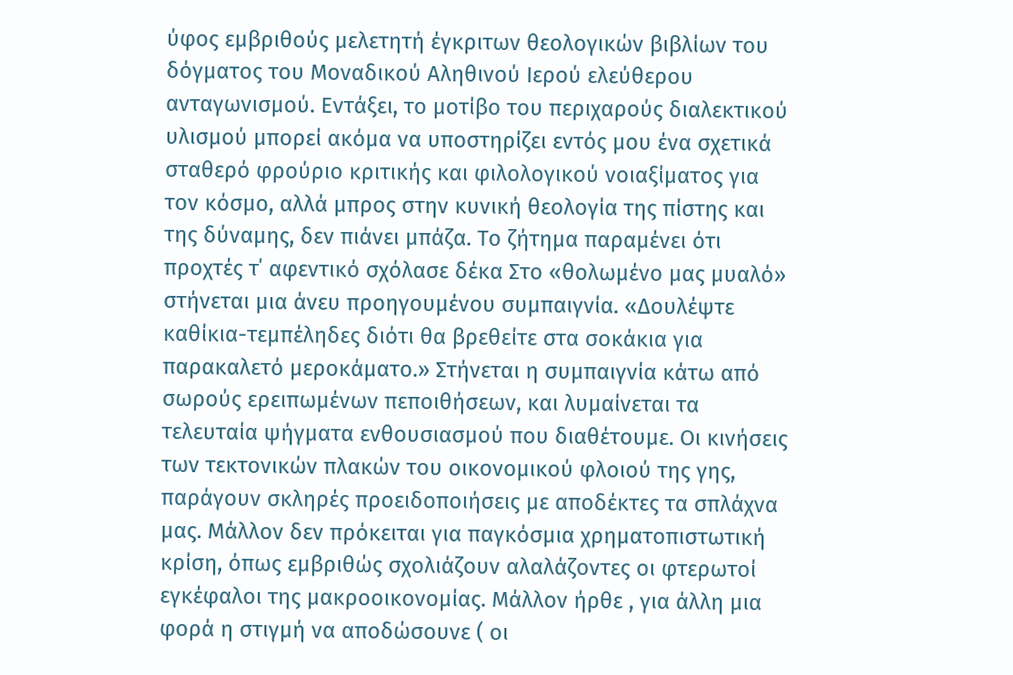ύφος εμβριθούς μελετητή έγκριτων θεολογικών βιβλίων του δόγματος του Μοναδικού Αληθινού Ιερού ελεύθερου ανταγωνισμού. Εντάξει, το μοτίβο του περιχαρούς διαλεκτικού υλισμού μπορεί ακόμα να υποστηρίζει εντός μου ένα σχετικά σταθερό φρούριο κριτικής και φιλολογικού νοιαξίματος για τον κόσμο, αλλά μπρος στην κυνική θεολογία της πίστης και της δύναμης, δεν πιάνει μπάζα. Το ζήτημα παραμένει ότι προχτές τ΄ αφεντικό σχόλασε δέκα Στο «θολωμένο μας μυαλό» στήνεται μια άνευ προηγουμένου συμπαιγνία. «Δουλέψτε καθίκια-τεμπέληδες διότι θα βρεθείτε στα σοκάκια για παρακαλετό μεροκάματο.» Στήνεται η συμπαιγνία κάτω από σωρούς ερειπωμένων πεποιθήσεων, και λυμαίνεται τα τελευταία ψήγματα ενθουσιασμού που διαθέτουμε. Οι κινήσεις των τεκτονικών πλακών του οικονομικού φλοιού της γης, παράγουν σκληρές προειδοποιήσεις με αποδέκτες τα σπλάχνα μας. Μάλλον δεν πρόκειται για παγκόσμια χρηματοπιστωτική κρίση, όπως εμβριθώς σχολιάζουν αλαλάζοντες οι φτερωτοί εγκέφαλοι της μακροοικονομίας. Μάλλον ήρθε , για άλλη μια φορά η στιγμή να αποδώσουνε ( οι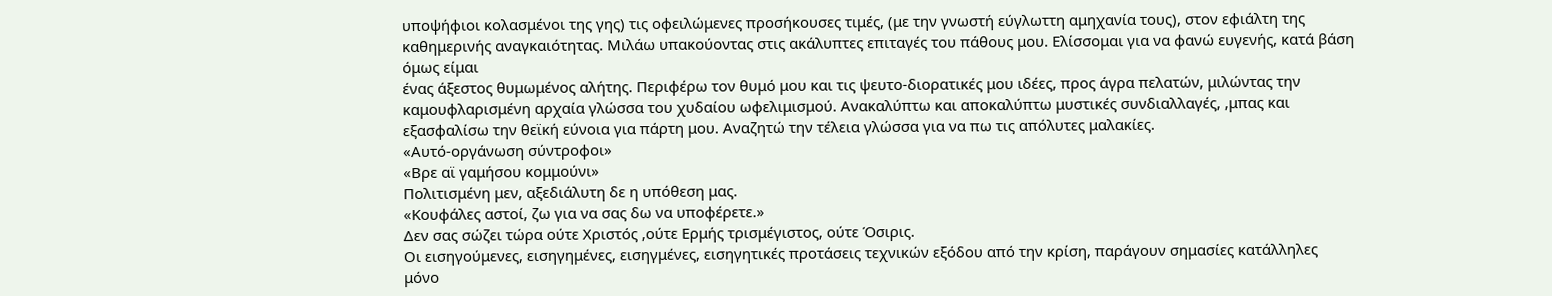υποψήφιοι κολασμένοι της γης) τις οφειλώμενες προσήκουσες τιμές, (με την γνωστή εύγλωττη αμηχανία τους), στον εφιάλτη της καθημερινής αναγκαιότητας. Μιλάω υπακούοντας στις ακάλυπτες επιταγές του πάθους μου. Ελίσσομαι για να φανώ ευγενής, κατά βάση όμως είμαι
ένας άξεστος θυμωμένος αλήτης. Περιφέρω τον θυμό μου και τις ψευτο-διορατικές μου ιδέες, προς άγρα πελατών, μιλώντας την καμουφλαρισμένη αρχαία γλώσσα του χυδαίου ωφελιμισμού. Ανακαλύπτω και αποκαλύπτω μυστικές συνδιαλλαγές, ,μπας και εξασφαλίσω την θεϊκή εύνοια για πάρτη μου. Αναζητώ την τέλεια γλώσσα για να πω τις απόλυτες μαλακίες.
«Αυτό-οργάνωση σύντροφοι»
«Βρε αϊ γαμήσου κομμούνι»
Πολιτισμένη μεν, αξεδιάλυτη δε η υπόθεση μας.
«Κουφάλες αστοί, ζω για να σας δω να υποφέρετε.»
Δεν σας σώζει τώρα ούτε Χριστός ,ούτε Ερμής τρισμέγιστος, ούτε Όσιρις.
Οι εισηγούμενες, εισηγημένες, εισηγμένες, εισηγητικές προτάσεις τεχνικών εξόδου από την κρίση, παράγουν σημασίες κατάλληλες μόνο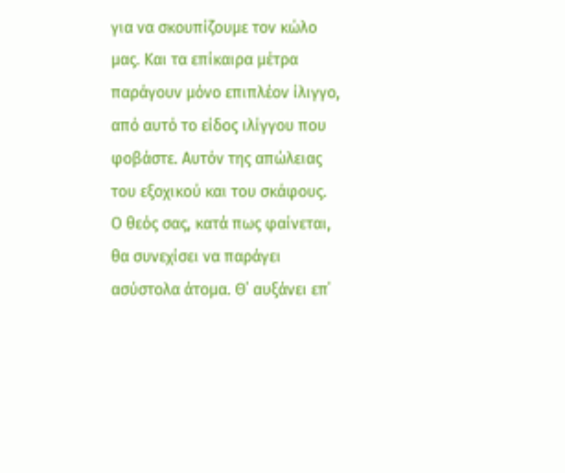για να σκουπίζουμε τον κώλο μας. Και τα επίκαιρα μέτρα παράγουν μόνο επιπλέον ίλιγγο, από αυτό το είδος ιλίγγου που φοβάστε. Αυτόν της απώλειας του εξοχικού και του σκάφους.
Ο θεός σας, κατά πως φαίνεται, θα συνεχίσει να παράγει ασύστολα άτομα. Θ΄ αυξάνει επ΄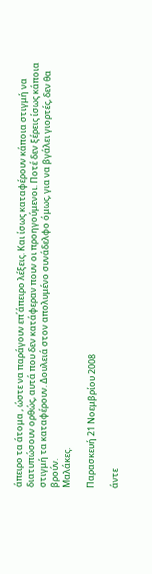άπειρο τα άτομα , ώστε να παράγουν επ΄άπειρο λέξεις. Και ίσως καταφέρουν κάποια στιγμή να διατυπώσουν ορθώς, αυτά που δεν κατάφεραν πουν οι προηγούμενοι. Ποτέ δεν ξέρεις ίσως κάποια στιγμή τα καταφέρουν. Δουλειά στον απολυμένο συνάδελφο όμως, για να βγάλει γιορτές, δεν θα βρούν.
Μαλάκες.

Παρασκευή 21 Νοεμβρίου 2008

άντε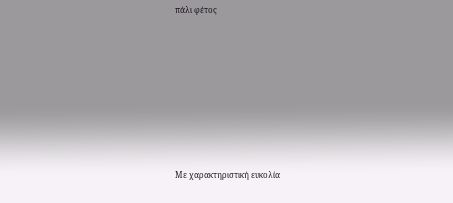πάλι φέτος









Με χαρακτηριστική ευκολία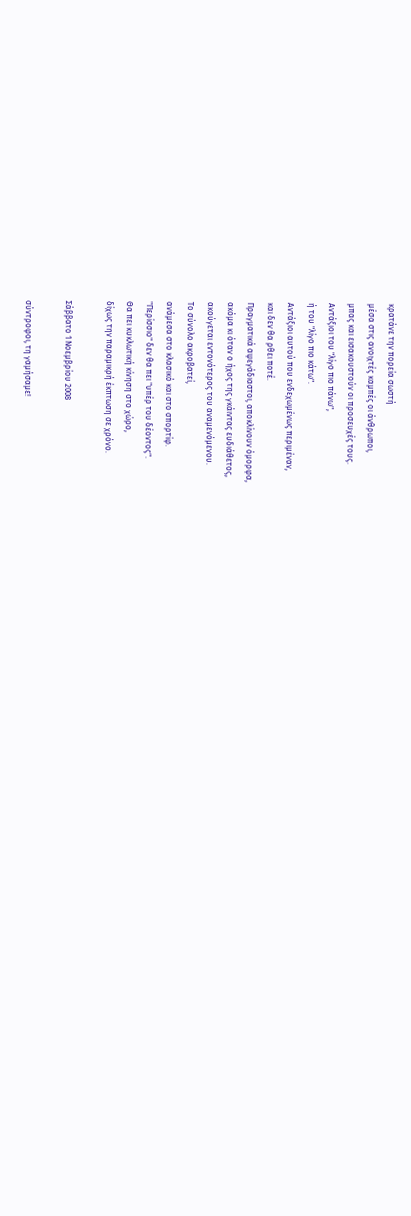κρατάνε την πορεία σωστή
μέσα στις ανοιχτές καμπές οι άνθρωποι,
μπας και εισακουστούν οι προσευχές τους.
Αντάξιοι του "λίγο πιο πάνω",
ή του "λίγο πιο κάτω".
Αντάξιοι αυτού που ενδεχωμένως περιμέναν,
και δεν θα ρθει ποτέ.
Πραγματικά αψεγάδιαστοι, αποκλίνουν όμορφα,
ακόμα κι όταν ο ήχος της γκάιντας ευδιάθετος,
ακούγεται εντονότερος του αναμενόμενου.
Το σύνολο ακροβατεί,
ανάμεσα στο κλασικό και στο σπορτίφ.
"Περίσσιο" δεν θα πει "υπέρ του δέοντος".
Θα πει κυκλωτική κίνηση στο χώρο,
δίχως την παραμικρή έκπτωση σε χρόνο.

Σάββατο 1 Νοεμβρίου 2008

σύντροφοι, τη γαμήσαμε!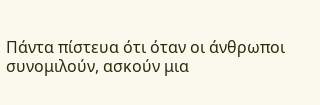Πάντα πίστευα ότι όταν οι άνθρωποι συνομιλούν, ασκούν μια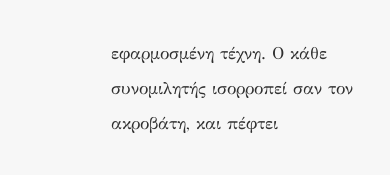εφαρμοσμένη τέχνη. Ο κάθε συνομιλητής ισορροπεί σαν τον ακροβάτη, και πέφτει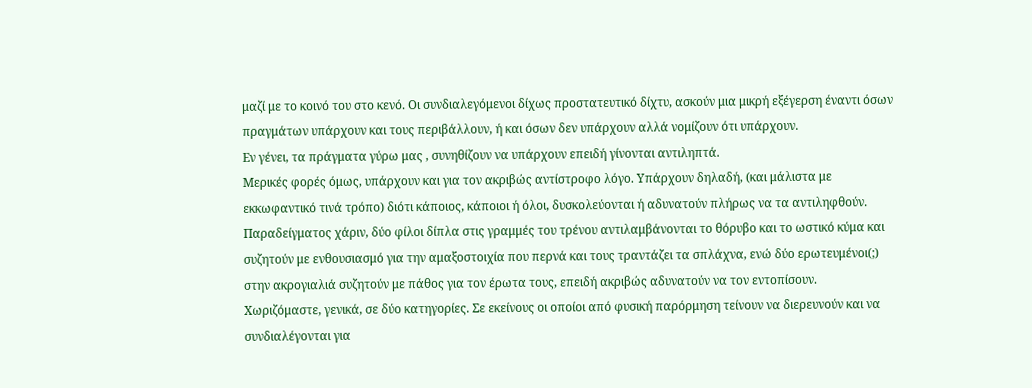μαζί με το κοινό του στο κενό. Οι συνδιαλεγόμενοι δίχως προστατευτικό δίχτυ, ασκούν μια μικρή εξέγερση έναντι όσων πραγμάτων υπάρχουν και τους περιβάλλουν, ή και όσων δεν υπάρχουν αλλά νομίζουν ότι υπάρχουν.
Εν γένει, τα πράγματα γύρω μας , συνηθίζουν να υπάρχουν επειδή γίνονται αντιληπτά.
Μερικές φορές όμως, υπάρχουν και για τον ακριβώς αντίστροφο λόγο. Υπάρχουν δηλαδή, (και μάλιστα με εκκωφαντικό τινά τρόπο) διότι κάποιος, κάποιοι ή όλοι, δυσκολεύονται ή αδυνατούν πλήρως να τα αντιληφθούν.
Παραδείγματος χάριν, δύο φίλοι δίπλα στις γραμμές του τρένου αντιλαμβάνονται το θόρυβο και το ωστικό κύμα και συζητούν με ενθουσιασμό για την αμαξοστοιχία που περνά και τους τραντάζει τα σπλάχνα, ενώ δύο ερωτευμένοι(;) στην ακρογιαλιά συζητούν με πάθος για τον έρωτα τους, επειδή ακριβώς αδυνατούν να τον εντοπίσουν.
Χωριζόμαστε, γενικά, σε δύο κατηγορίες. Σε εκείνους οι οποίοι από φυσική παρόρμηση τείνουν να διερευνούν και να συνδιαλέγονται για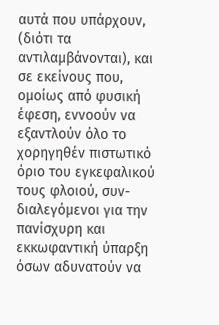αυτά που υπάρχουν, (διότι τα αντιλαμβάνονται), και σε εκείνους που, ομοίως από φυσική έφεση, εννοούν να εξαντλούν όλο το χορηγηθέν πιστωτικό όριο του εγκεφαλικού τους φλοιού, συν-διαλεγόμενοι για την πανίσχυρη και εκκωφαντική ύπαρξη όσων αδυνατούν να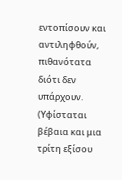εντοπίσουν και αντιληφθούν, πιθανότατα διότι δεν υπάρχουν.
(Υφίσταται βέβαια και μια τρίτη εξίσου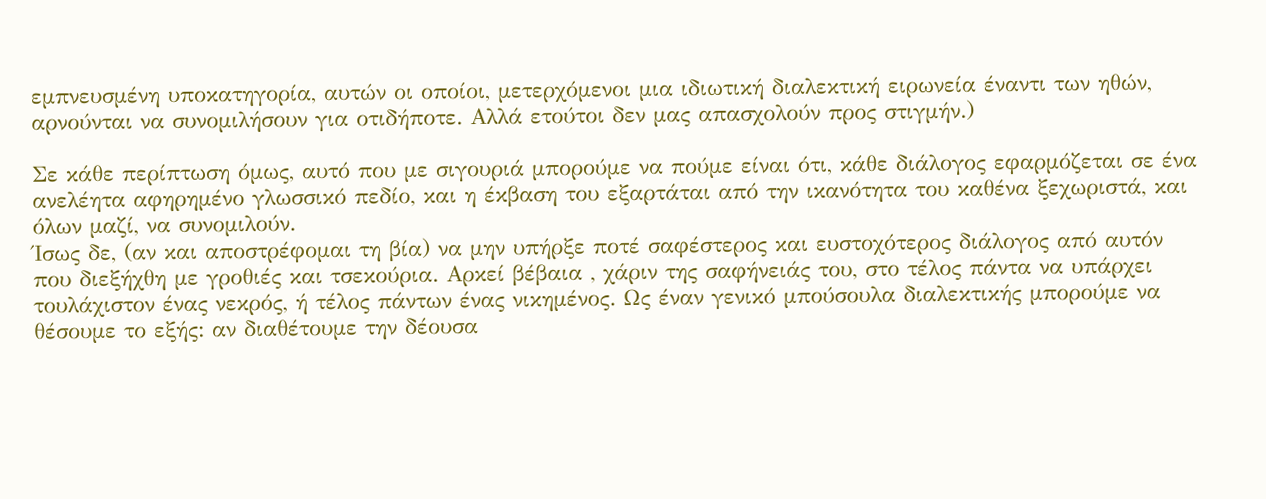εμπνευσμένη υποκατηγορία, αυτών οι οποίοι, μετερχόμενοι μια ιδιωτική διαλεκτική ειρωνεία έναντι των ηθών, αρνούνται να συνομιλήσουν για οτιδήποτε. Αλλά ετούτοι δεν μας απασχολούν προς στιγμήν.)

Σε κάθε περίπτωση όμως, αυτό που με σιγουριά μπορούμε να πούμε είναι ότι, κάθε διάλογος εφαρμόζεται σε ένα ανελέητα αφηρημένο γλωσσικό πεδίο, και η έκβαση του εξαρτάται από την ικανότητα του καθένα ξεχωριστά, και όλων μαζί, να συνομιλούν.
Ίσως δε, (αν και αποστρέφομαι τη βία) να μην υπήρξε ποτέ σαφέστερος και ευστοχότερος διάλογος από αυτόν που διεξήχθη με γροθιές και τσεκούρια. Αρκεί βέβαια , χάριν της σαφήνειάς του, στο τέλος πάντα να υπάρχει τουλάχιστον ένας νεκρός, ή τέλος πάντων ένας νικημένος. Ως έναν γενικό μπούσουλα διαλεκτικής μπορούμε να θέσουμε το εξής: αν διαθέτουμε την δέουσα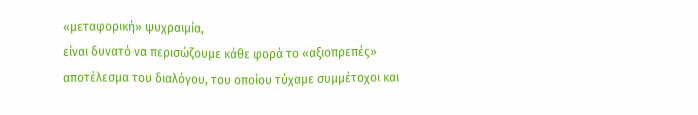«μεταφορική» ψυχραιμία,
είναι δυνατό να περισώζουμε κάθε φορά το «αξιοπρεπές» αποτέλεσμα του διαλόγου, του οποίου τύχαμε συμμέτοχοι και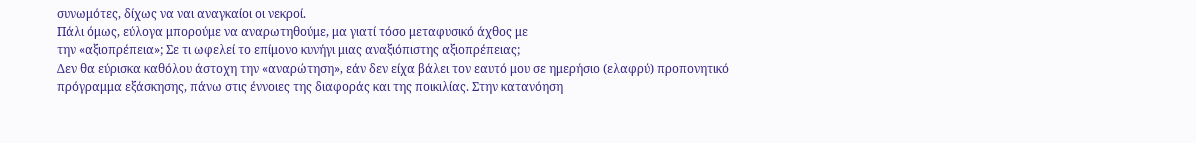συνωμότες, δίχως να ναι αναγκαίοι οι νεκροί.
Πάλι όμως, εύλογα μπορούμε να αναρωτηθούμε, μα γιατί τόσο μεταφυσικό άχθος με
την «αξιοπρέπεια»; Σε τι ωφελεί το επίμονο κυνήγι μιας αναξιόπιστης αξιοπρέπειας;
Δεν θα εύρισκα καθόλου άστοχη την «αναρώτηση», εάν δεν είχα βάλει τον εαυτό μου σε ημερήσιο (ελαφρύ) προπονητικό πρόγραμμα εξάσκησης, πάνω στις έννοιες της διαφοράς και της ποικιλίας. Στην κατανόηση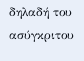δηλαδή του ασύγκριτου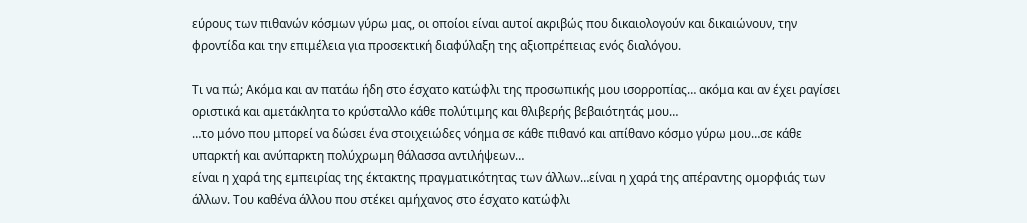εύρους των πιθανών κόσμων γύρω μας, οι οποίοι είναι αυτοί ακριβώς που δικαιολογούν και δικαιώνουν, την φροντίδα και την επιμέλεια για προσεκτική διαφύλαξη της αξιοπρέπειας ενός διαλόγου.

Τι να πώ; Ακόμα και αν πατάω ήδη στο έσχατο κατώφλι της προσωπικής μου ισορροπίας… ακόμα και αν έχει ραγίσει οριστικά και αμετάκλητα το κρύσταλλο κάθε πολύτιμης και θλιβερής βεβαιότητάς μου…
…το μόνο που μπορεί να δώσει ένα στοιχειώδες νόημα σε κάθε πιθανό και απίθανο κόσμο γύρω μου…σε κάθε υπαρκτή και ανύπαρκτη πολύχρωμη θάλασσα αντιλήψεων…
είναι η χαρά της εμπειρίας της έκτακτης πραγματικότητας των άλλων…είναι η χαρά της απέραντης ομορφιάς των άλλων. Του καθένα άλλου που στέκει αμήχανος στο έσχατο κατώφλι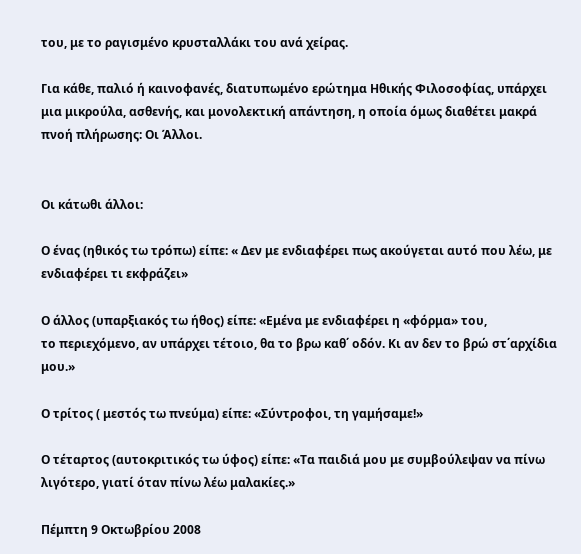του, με το ραγισμένο κρυσταλλάκι του ανά χείρας.

Για κάθε, παλιό ή καινοφανές, διατυπωμένο ερώτημα Ηθικής Φιλοσοφίας, υπάρχει μια μικρούλα, ασθενής, και μονολεκτική απάντηση, η οποία όμως διαθέτει μακρά πνοή πλήρωσης: Οι Άλλοι.


Οι κάτωθι άλλοι:

Ο ένας (ηθικός τω τρόπω) είπε: « Δεν με ενδιαφέρει πως ακούγεται αυτό που λέω, με ενδιαφέρει τι εκφράζει»

Ο άλλος (υπαρξιακός τω ήθος) είπε: «Εμένα με ενδιαφέρει η «φόρμα» του,
το περιεχόμενο, αν υπάρχει τέτοιο, θα το βρω καθ΄ οδόν. Κι αν δεν το βρώ στ΄αρχίδια μου.»

Ο τρίτος ( μεστός τω πνεύμα) είπε: «Σύντροφοι, τη γαμήσαμε!»

Ο τέταρτος (αυτοκριτικός τω ύφος) είπε: «Τα παιδιά μου με συμβούλεψαν να πίνω λιγότερο, γιατί όταν πίνω λέω μαλακίες.»

Πέμπτη 9 Οκτωβρίου 2008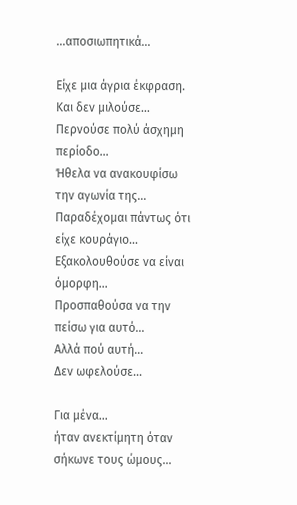...αποσιωπητικά...

Είχε μια άγρια έκφραση. Και δεν μιλούσε…
Περνούσε πολύ άσχημη περίοδο…
Ήθελα να ανακουφίσω την αγωνία της…
Παραδέχομαι πάντως ότι είχε κουράγιο…
Εξακολουθούσε να είναι όμορφη…
Προσπαθούσα να την πείσω για αυτό…
Αλλά πού αυτή…
Δεν ωφελούσε…

Για μένα…
ήταν ανεκτίμητη όταν σήκωνε τους ώμους…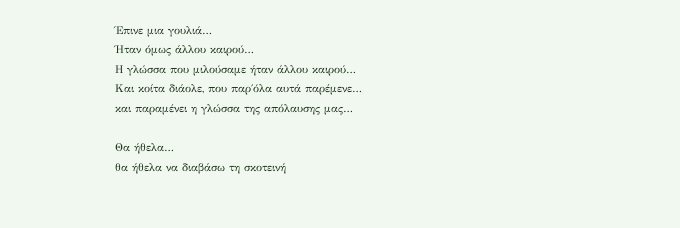Έπινε μια γουλιά…
Ήταν όμως άλλου καιρού…
Η γλώσσα που μιλούσαμε ήταν άλλου καιρού…
Και κοίτα διάολε, που παρ΄όλα αυτά παρέμενε…
και παραμένει η γλώσσα της απόλαυσης μας…

Θα ήθελα…
θα ήθελα να διαβάσω τη σκοτεινή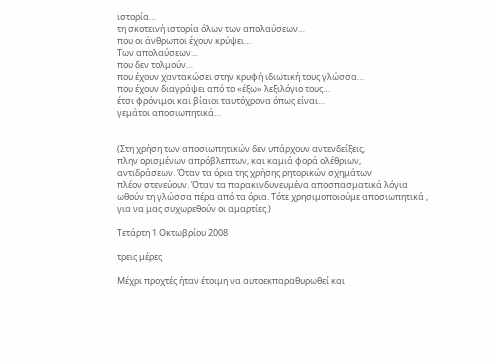ιστορία…
τη σκοτεινή ιστορία όλων των απολαύσεων…
που οι άνθρωποι έχουν κρύψει…
Των απολαύσεων…
που δεν τολμούν…
που έχουν χαντακώσει στην κρυφή ιδιωτική τους γλώσσα…
που έχουν διαγράψει από το «έξω» λεξιλόγιο τους…
έτσι φρόνιμοι και βίαιοι ταυτόχρονα όπως είναι…
γεμάτοι αποσιωπητικά…


(Στη χρήση των αποσιωπητικών δεν υπάρχουν αντενδείξεις,
πλην ορισμένων απρόβλεπτων, και καμιά φορά ολέθριων,
αντιδράσεων. Όταν τα όρια της χρήσης ρητορικών σχημάτων
πλέον στενεύουν. Όταν τα παρακινδυνευμένα αποσπασματικά λόγια
ωθούν τη γλώσσα πέρα από τα όρια. Τότε χρησιμοποιούμε αποσιωπητικά ,
για να μας συχωρεθούν οι αμαρτίες.)

Τετάρτη 1 Οκτωβρίου 2008

τρεις μέρες

Μέχρι προχτές ήταν έτοιμη να αυτοεκπαραθυρωθεί και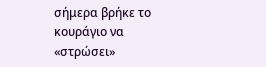σήμερα βρήκε το κουράγιο να «στρώσει»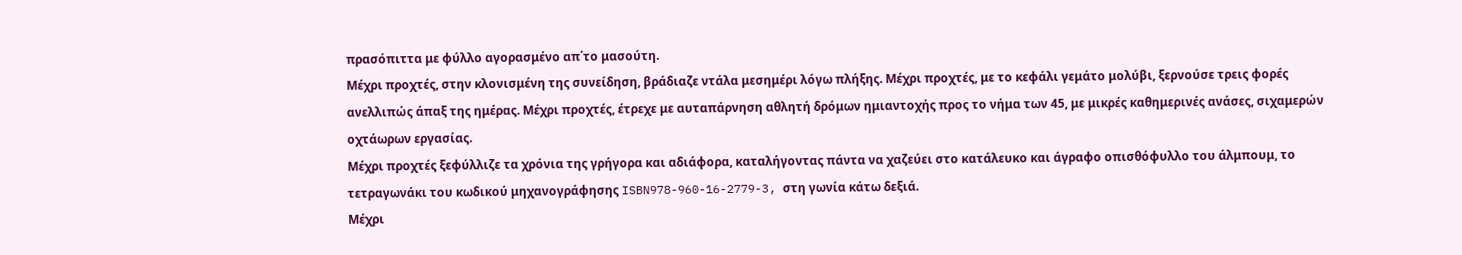πρασόπιττα με φύλλο αγορασμένο απ΄το μασούτη.
Μέχρι προχτές, στην κλονισμένη της συνείδηση, βράδιαζε ντάλα μεσημέρι λόγω πλήξης. Μέχρι προχτές, με το κεφάλι γεμάτο μολύβι, ξερνούσε τρεις φορές ανελλιπώς άπαξ της ημέρας. Μέχρι προχτές, έτρεχε με αυταπάρνηση αθλητή δρόμων ημιαντοχής προς το νήμα των 45, με μικρές καθημερινές ανάσες, σιχαμερών οχτάωρων εργασίας.
Μέχρι προχτές ξεφύλλιζε τα χρόνια της γρήγορα και αδιάφορα, καταλήγοντας πάντα να χαζεύει στο κατάλευκο και άγραφο οπισθόφυλλο του άλμπουμ, το τετραγωνάκι του κωδικού μηχανογράφησης ISBN978-960-16-2779-3, στη γωνία κάτω δεξιά.
Μέχρι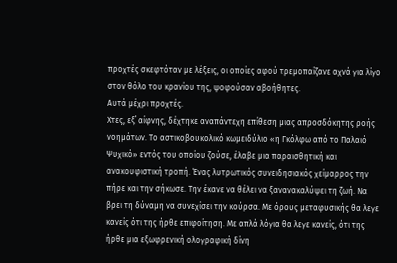προχτές σκεφτόταν με λέξεις, οι οποίες αφού τρεμοπαίζανε αχνά για λίγο στον θόλο του κρανίου της, ψοφούσαν αβοήθητες.
Αυτά μέχρι προχτές.
Χτες, εξ΄ αίφνης, δέχτηκε αναπάντεχη επίθεση μιας απροσδόκητης ροής νοημάτων. Το αστικοβουκολικό κωμειδύλιο «η Γκόλφω από το Παλαιό Ψυχικό» εντός του οποίου ζούσε, έλαβε μια παραισθητική και ανακουφιστική τροπή. Ένας λυτρωτικός συνειδησιακός χείμαρρος την πήρε και την σήκωσε. Την έκανε να θέλει να ξανανακαλύψει τη ζωή. Να βρει τη δύναμη να συνεχίσει την κούρσα. Με όρους μεταφυσικής θα λεγε κανείς ότι της ήρθε επιφοίτηση. Με απλά λόγια θα λεγε κανείς, ότι της ήρθε μια εξωφρενική ολογραφική δίνη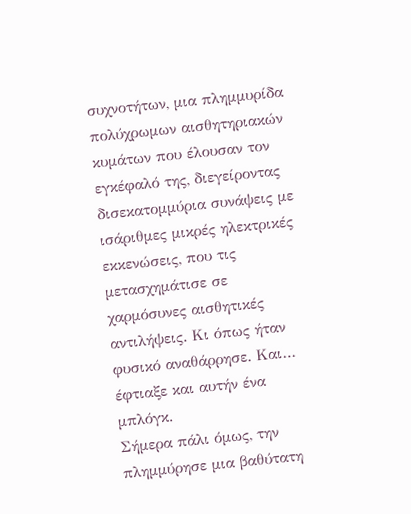συχνοτήτων, μια πλημμυρίδα πολύχρωμων αισθητηριακών κυμάτων που έλουσαν τον εγκέφαλό της, διεγείροντας δισεκατομμύρια συνάψεις με ισάριθμες μικρές ηλεκτρικές εκκενώσεις, που τις μετασχημάτισε σε χαρμόσυνες αισθητικές αντιλήψεις. Κι όπως ήταν φυσικό αναθάρρησε. Και… έφτιαξε και αυτήν ένα μπλόγκ.
Σήμερα πάλι όμως, την πλημμύρησε μια βαθύτατη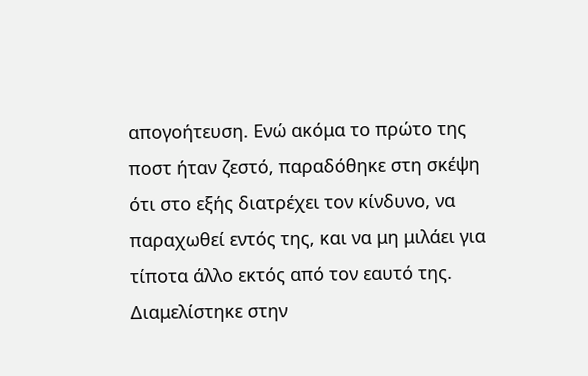απογοήτευση. Ενώ ακόμα το πρώτο της ποστ ήταν ζεστό, παραδόθηκε στη σκέψη ότι στο εξής διατρέχει τον κίνδυνο, να παραχωθεί εντός της, και να μη μιλάει για τίποτα άλλο εκτός από τον εαυτό της.
Διαμελίστηκε στην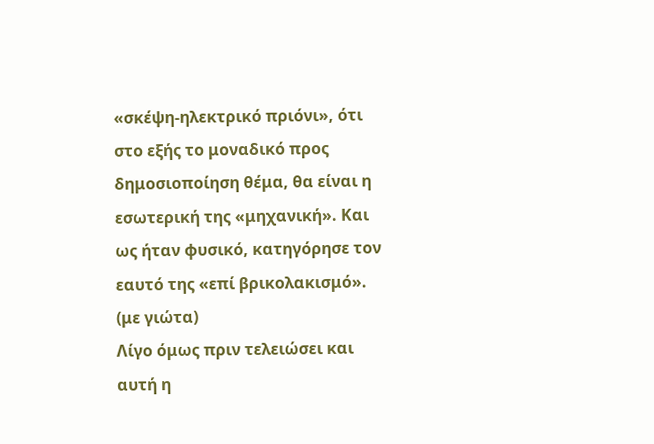«σκέψη-ηλεκτρικό πριόνι», ότι στο εξής το μοναδικό προς δημοσιοποίηση θέμα, θα είναι η εσωτερική της «μηχανική». Και ως ήταν φυσικό, κατηγόρησε τον εαυτό της «επί βρικολακισμό». (με γιώτα)
Λίγο όμως πριν τελειώσει και αυτή η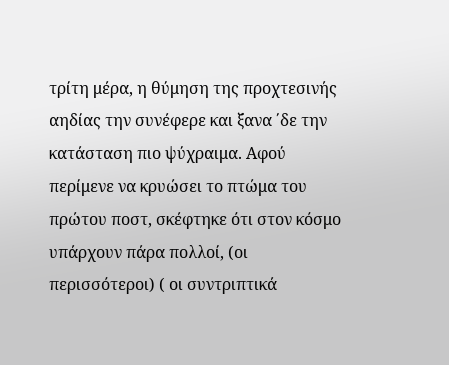τρίτη μέρα, η θύμηση της προχτεσινής αηδίας την συνέφερε και ξανα ΄δε την κατάσταση πιο ψύχραιμα. Αφού περίμενε να κρυώσει το πτώμα του πρώτου ποστ, σκέφτηκε ότι στον κόσμο υπάρχουν πάρα πολλοί, (οι περισσότεροι) ( οι συντριπτικά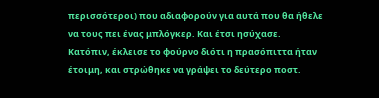περισσότεροι) που αδιαφορούν για αυτά που θα ήθελε να τους πει ένας μπλόγκερ. Και έτσι ησύχασε.
Κατόπιν, έκλεισε το φούρνο διότι η πρασόπιττα ήταν έτοιμη, και στρώθηκε να γράψει το δεύτερο ποστ.